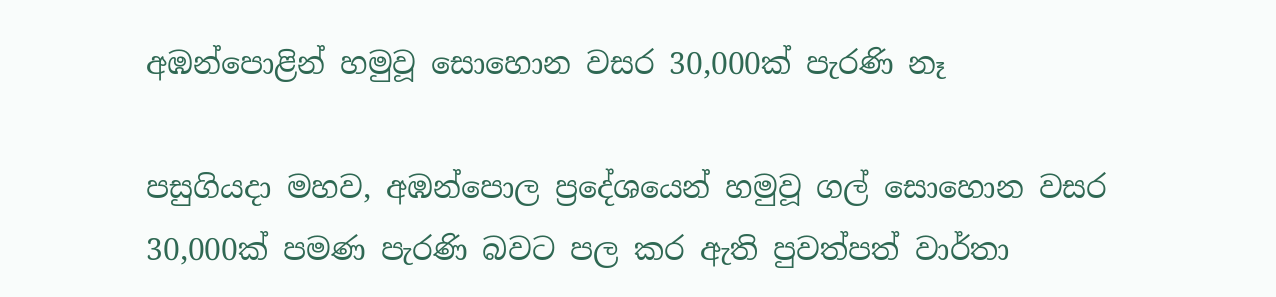අඹන්පොළින් හමුවූ සොහොන වසර 30,000ක් පැරණි නෑ

පසුගියදා මහව, අඹන්පොල ප්‍රදේශයෙන් හමුවූ ගල් සොහොන වසර 30,000ක් පමණ පැරණි බවට පල කර ඇති පුවත්පත් වාර්තා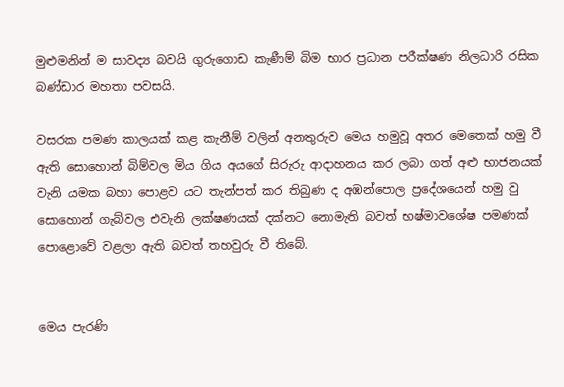මුළුමනින් ම සාවද්‍ය බවයි ගුරුගොඩ කැණීම් බිම භාර ප්‍රධාන පරීක්ෂණ නිලධාරි රසික බණ්ඩාර මහතා පවසයි.

වසරක පමණ කාලයක් කළ කැනීම් වලින් අනතුරුව මෙය හමුවූ අතර මෙතෙක් හමු වී ඇති සොහොන් බිම්වල මිය ගිය අයගේ සිරුරු ආදාහනය කර ලබා ගත් අළු භාජනයක් වැනි යමක බහා පොළව යට තැන්පත් කර තිබුණ ද අඹන්පොල ප්‍රදේශයෙන් හමු වු සොහොන් ගැබ්වල එවැනි ලක්ෂණයක් දක්නට නොමැති බවත් භෂ්මාවශේෂ පමණක් පොළොවේ වළලා ඇති බවත් තහවුරු වී තිබේ.


මෙය පැරණි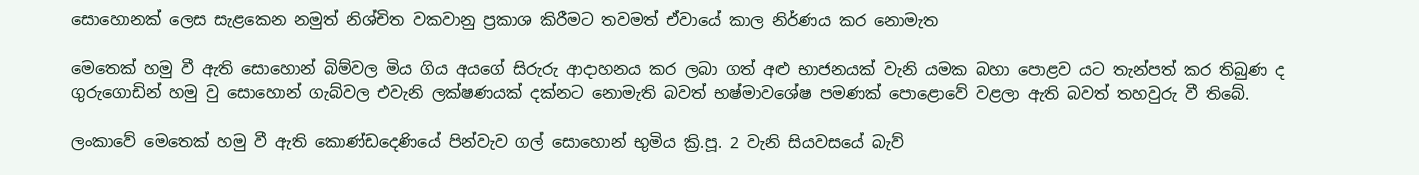සොහොනක් ලෙස සැළකෙන නමුත් නිශ්චිත වකවානු ප්‍රකාශ කිරීමට තවමත් ඒවායේ කාල නිර්ණය කර නොමැත

මෙතෙක් හමු වී ඇති සොහොන් බිම්වල මිය ගිය අයගේ සිරුරු ආදාහනය කර ලබා ගත් අළු භාජනයක් වැනි යමක බහා පොළව යට තැන්පත් කර තිබුණ ද ගුරුගොඩින් හමු වු සොහොන් ගැබ්වල එවැනි ලක්ෂණයක් දක්නට නොමැති බවත් භෂ්මාවශේෂ පමණක් පොළොවේ වළලා ඇති බවත් තහවුරු වී තිබේ.

ලංකාවේ මෙතෙක් හමු වී ඇති කොණ්ඩදෙණියේ පින්වැව ගල් සොහොන් භුමිය ක්‍රි.පූ. 2 වැනි සියවසයේ බැව්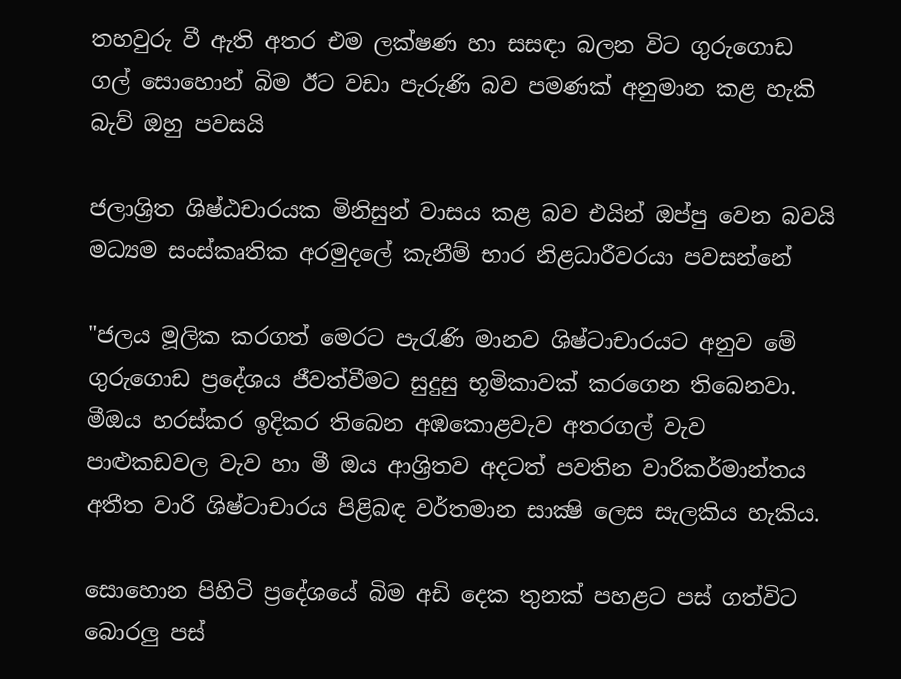තහවුරු වී ඇති අතර එම ලක්ෂණ හා සසඳා බලන විට ගුරුගොඩ ගල් සොහොන් බිම ඊට වඩා පැරුණි බව පමණක් අනුමාන කළ හැකි බැව් ඔහු පවසයි

ජලාශ්‍රිත ශිෂ්ඨචාරයක මිනිසුන් වාසය කළ බව එයින් ඔප්පු වෙන බවයි මධ්‍යම සංස්කෘතික අරමුදලේ කැනීම් භාර නිළධාරීවරයා පවසන්නේ

"ජලය මූලික කරගත් මෙරට පැරැණි මානව ශිෂ්ටාචාරයට අනුව මේ ගුරුගොඩ ප්‍රදේශය ජීවත්වීමට සුදුසු භූමිකාවක් කරගෙන තිබෙනවා. මීඔය හරස්කර ඉදිකර තිබෙන අඹකොළවැව අතරගල් වැව පාළුකඩවල වැව හා මී ඔය ආශ්‍රිතව අදටත් පවතින වාරිකර්මාන්තය අතීත වාරි ශිෂ්ටාචාරය පිළිබඳ වර්තමාන සාක්‍ෂි ලෙස සැලකිය හැකිය.

සොහොන පිහිටි ප්‍රදේශයේ බිම අඩි දෙක තුනක් පහළට පස් ගත්විට බොරලු පස්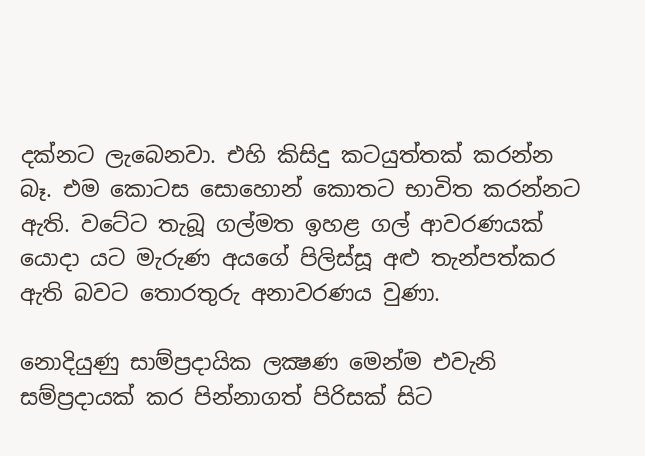දක්නට ලැබෙනවා. එහි කිසිදු කටයුත්තක් කරන්න බෑ. එම කොටස සොහොන් කොතට භාවිත කරන්නට ඇති. වටේට තැබූ ගල්මත ඉහළ ගල් ආවරණයක් යොදා යට මැරුණ අයගේ පිලිස්සූ අළු තැන්පත්කර ඇති බවට තොරතුරු අනාවරණය වුණා.

නොදියුණු සාම්ප්‍රදායික ලක්‍ෂණ මෙන්ම එවැනි සම්ප්‍රදායක් කර පින්නාගත් පිරිසක් සිට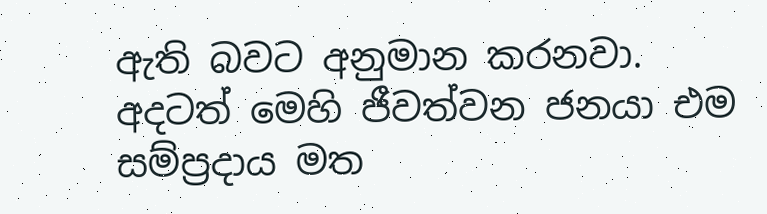ඇති බවට අනුමාන කරනවා. අදටත් මෙහි ජීවත්වන ජනයා එම සම්ප්‍රදාය මත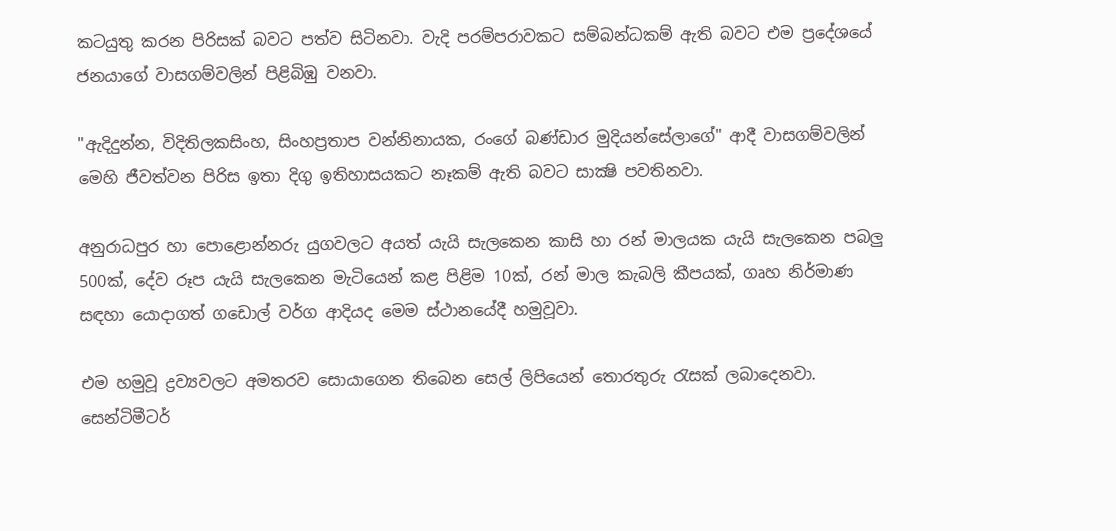කටයුතු කරන පිරිසක් බවට පත්ව සිටිනවා. වැදි පරම්පරාවකට සම්බන්ධකම් ඇති බවට එම ප්‍රදේශයේ ජනයාගේ වාසගම්වලින් පිළිබිඹු වනවා.

"ඇදිදුන්න, විදිතිලකසිංහ, සිංහප්‍රතාප වන්නිනායක, රංගේ බණ්ඩාර මුදියන්සේලාගේ" ආදී වාසගම්වලින් මෙහි ජීවත්වන පිරිස ඉතා දිගු ඉතිහාසයකට නෑකම් ඇති බවට සාක්‍ෂි පවතිනවා.

අනුරාධපුර හා පොළොන්නරු යුගවලට අයත් යැයි සැලකෙන කාසි හා රන් මාලයක යැයි සැලකෙන පබලු 500ක්, දේව රූප යැයි සැලකෙන මැටියෙන් කළ පිළිම 10ක්, රන් මාල කැබලි කීපයක්, ගෘහ නිර්මාණ සඳහා යොදාගත් ගඩොල් වර්ග ආදියද මෙම ස්ථානයේදී හමුවූවා.

එම හමුවූ ද්‍රව්‍යවලට අමතරව සොයාගෙන තිබෙන සෙල් ලිපියෙන් තොරතුරු රැසක් ලබාදෙනවා. සෙන්ටිමීටර්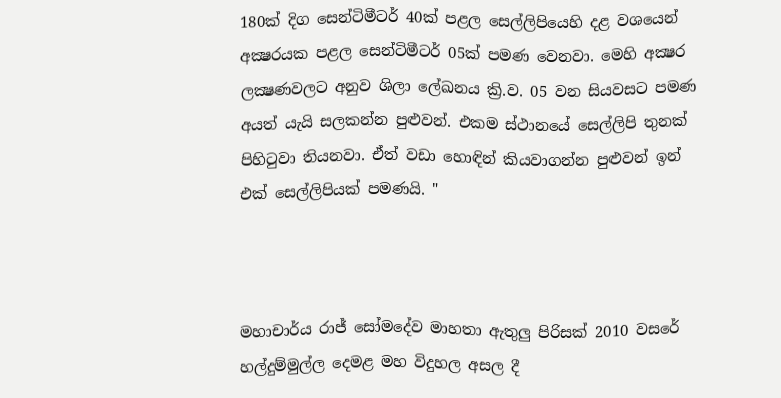180ක් දිග සෙන්ටිමීටර් 40ක් පළල සෙල්ලිපියෙහි දළ වශයෙන් අක්‍ෂරයක පළල සෙන්ටිමීටර් 05ක් පමණ වෙනවා. මෙහි අක්‍ෂර ලක්‍ෂණවලට අනුව ශිලා ලේඛනය ක්‍රි.ව. 05 වන සියවසට පමණ අයත් යැයි සලකන්න පුළුවන්. එකම ස්ථානයේ සෙල්ලිපි තුනක් පිහිටුවා තියනවා. ඒත් වඩා හොඳින් කියවාගන්න පුළුවන් ඉන් එක් සෙල්ලිපියක් පමණයි. "



මහාචාර්ය රාජ් සෝමදේව මාහතා ඇතුලු පිරිසක් 2010 වසරේ හල්දුම්මුල්ල දෙමළ මහ විදුහල අසල දී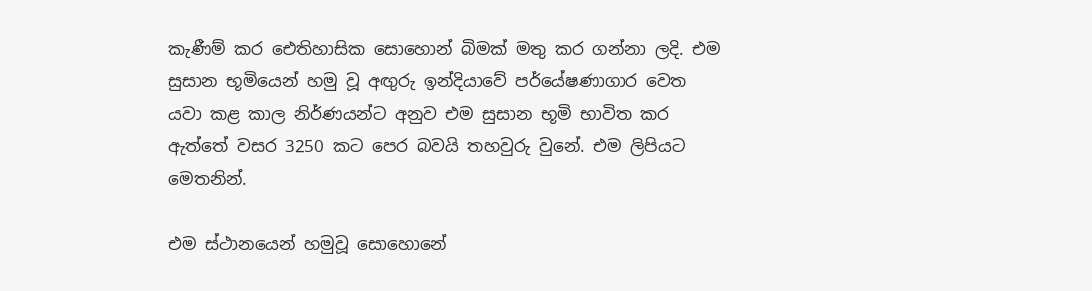කැණීම් කර ඓතිහාසික සොහොන් බිමක් මතු කර ගන්නා ලදි. එම සුසාන භූමියෙන් හමු වූ අඟුරු ඉන්දියාවේ පර්යේෂණාගාර වෙත යවා කළ කාල නිර්ණයන්ට අනුව එම සුසාන භූමි භාවිත කර ඇත්තේ වසර 3250 කට පෙර බවයි තහවුරු වුනේ. එම ලිපියට මෙතනින්.

එම ස්ථානයෙන් හමුවූ සොහොනේ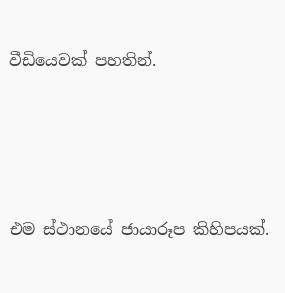වීඩියෙවක් පහතින්.




එම ස්ථානයේ ජායාරූප කිහිපයක්.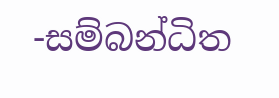-සම්බන්ධිත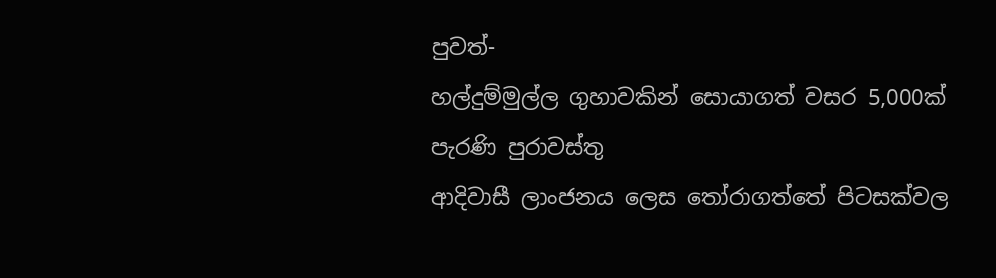පුවත්-
හල්දුම්මුල්ල ගුහාවකින් සොයාගත් වසර 5,000ක් පැරණි පුරාවස්තු
ආදිවාසී ලාංජනය ලෙස තෝරාගත්තේ පිටසක්වල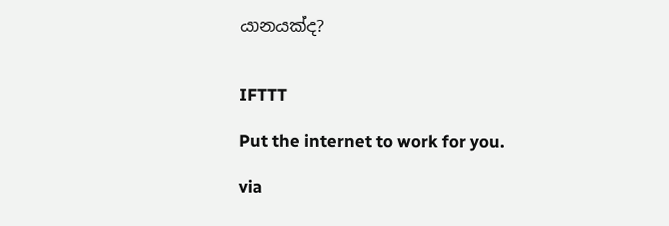යානයක්ද?


IFTTT

Put the internet to work for you.

via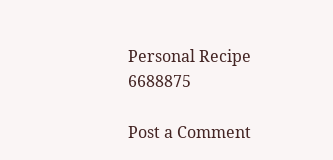Personal Recipe 6688875

Post a Comment